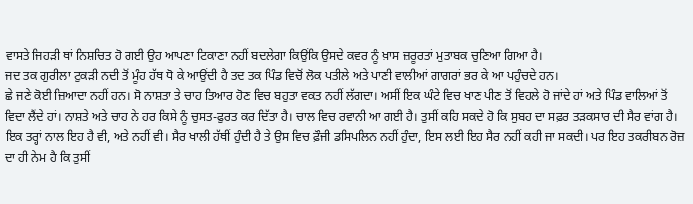ਵਾਸਤੇ ਜਿਹੜੀ ਥਾਂ ਨਿਸ਼ਚਿਤ ਹੋ ਗਈ ਉਹ ਆਪਣਾ ਟਿਕਾਣਾ ਨਹੀਂ ਬਦਲੇਗਾ ਕਿਉਂਕਿ ਉਸਦੇ ਕਵਰ ਨੂੰ ਖ਼ਾਸ ਜ਼ਰੂਰਤਾਂ ਮੁਤਾਬਕ ਚੁਣਿਆ ਗਿਆ ਹੈ।
ਜਦ ਤਕ ਗੁਰੀਲਾ ਟੁਕੜੀ ਨਦੀ ਤੋਂ ਮੂੰਹ ਹੱਥ ਧੋ ਕੇ ਆਉਂਦੀ ਹੈ ਤਦ ਤਕ ਪਿੰਡ ਵਿਚੋਂ ਲੋਕ ਪਤੀਲੇ ਅਤੇ ਪਾਣੀ ਵਾਲੀਆਂ ਗਾਗਰਾਂ ਭਰ ਕੇ ਆ ਪਹੁੰਚਦੇ ਹਨ।
ਛੇ ਜਣੇ ਕੋਈ ਜ਼ਿਆਦਾ ਨਹੀਂ ਹਨ। ਸੋ ਨਾਸ਼ਤਾ ਤੇ ਚਾਹ ਤਿਆਰ ਹੋਣ ਵਿਚ ਬਹੁਤਾ ਵਕਤ ਨਹੀਂ ਲੱਗਦਾ। ਅਸੀਂ ਇਕ ਘੰਟੇ ਵਿਚ ਖਾਣ ਪੀਣ ਤੋਂ ਵਿਹਲੇ ਹੋ ਜਾਂਦੇ ਹਾਂ ਅਤੇ ਪਿੰਡ ਵਾਲਿਆਂ ਤੋਂ ਵਿਦਾ ਲੈਂਦੇ ਹਾਂ। ਨਾਸ਼ਤੇ ਅਤੇ ਚਾਹ ਨੇ ਹਰ ਕਿਸੇ ਨੂੰ ਚੁਸਤ-ਫੁਰਤ ਕਰ ਦਿੱਤਾ ਹੈ। ਚਾਲ ਵਿਚ ਰਵਾਨੀ ਆ ਗਈ ਹੈ। ਤੁਸੀਂ ਕਹਿ ਸਕਦੇ ਹੋ ਕਿ ਸੁਬਹ ਦਾ ਸਫ਼ਰ ਤੜਕਸਾਰ ਦੀ ਸੈਰ ਵਾਂਗ ਹੈ। ਇਕ ਤਰ੍ਹਾਂ ਨਾਲ ਇਹ ਹੈ ਵੀ, ਅਤੇ ਨਹੀਂ ਵੀ। ਸੈਰ ਖਾਲੀ ਹੱਥੀਂ ਹੁੰਦੀ ਹੈ ਤੇ ਉਸ ਵਿਚ ਫ਼ੌਜੀ ਡਸਿਪਲਿਨ ਨਹੀਂ ਹੁੰਦਾ, ਇਸ ਲਈ ਇਹ ਸੈਰ ਨਹੀਂ ਕਹੀ ਜਾ ਸਕਦੀ। ਪਰ ਇਹ ਤਕਰੀਬਨ ਰੋਜ਼ ਦਾ ਹੀ ਨੇਮ ਹੈ ਕਿ ਤੁਸੀਂ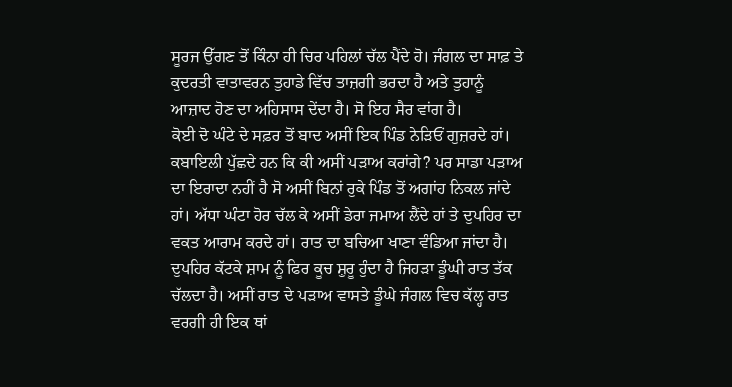ਸੂਰਜ ਉੱਗਣ ਤੋਂ ਕਿੰਨਾ ਹੀ ਚਿਰ ਪਹਿਲਾਂ ਚੱਲ ਪੈਂਦੇ ਹੋ। ਜੰਗਲ ਦਾ ਸਾਫ਼ ਤੇ ਕੁਦਰਤੀ ਵਾਤਾਵਰਨ ਤੁਹਾਡੇ ਵਿੱਚ ਤਾਜ਼ਗੀ ਭਰਦਾ ਹੈ ਅਤੇ ਤੁਹਾਨੂੰ ਆਜ਼ਾਦ ਹੋਣ ਦਾ ਅਹਿਸਾਸ ਦੇਂਦਾ ਹੈ। ਸੋ ਇਹ ਸੈਰ ਵਾਂਗ ਹੈ।
ਕੋਈ ਦੋ ਘੰਟੇ ਦੇ ਸਫ਼ਰ ਤੋਂ ਬਾਦ ਅਸੀਂ ਇਕ ਪਿੰਡ ਨੇੜਿਓਂ ਗੁਜ਼ਰਦੇ ਹਾਂ। ਕਬਾਇਲੀ ਪੁੱਛਦੇ ਹਨ ਕਿ ਕੀ ਅਸੀਂ ਪੜਾਅ ਕਰਾਂਗੇ? ਪਰ ਸਾਡਾ ਪੜਾਅ ਦਾ ਇਰਾਦਾ ਨਹੀਂ ਹੈ ਸੋ ਅਸੀਂ ਬਿਨਾਂ ਰੁਕੇ ਪਿੰਡ ਤੋਂ ਅਗਾਂਹ ਨਿਕਲ ਜਾਂਦੇ ਹਾਂ। ਅੱਧਾ ਘੰਟਾ ਹੋਰ ਚੱਲ ਕੇ ਅਸੀਂ ਡੇਰਾ ਜਮਾਅ ਲੈਂਦੇ ਹਾਂ ਤੇ ਦੁਪਹਿਰ ਦਾ ਵਕਤ ਆਰਾਮ ਕਰਦੇ ਹਾਂ। ਰਾਤ ਦਾ ਬਚਿਆ ਖਾਣਾ ਵੰਡਿਆ ਜਾਂਦਾ ਹੈ। ਦੁਪਹਿਰ ਕੱਟਕੇ ਸ਼ਾਮ ਨੂੰ ਫਿਰ ਕੂਚ ਸ਼ੁਰੂ ਹੁੰਦਾ ਹੈ ਜਿਹੜਾ ਡੂੰਘੀ ਰਾਤ ਤੱਕ ਚੱਲਦਾ ਹੈ। ਅਸੀਂ ਰਾਤ ਦੇ ਪੜਾਅ ਵਾਸਤੇ ਡੂੰਘੇ ਜੰਗਲ ਵਿਚ ਕੱਲ੍ਹ ਰਾਤ ਵਰਗੀ ਹੀ ਇਕ ਥਾਂ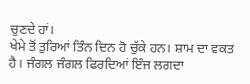ਚੁਣਦੇ ਹਾਂ।
ਖੇਮੇ ਤੋਂ ਤੁਰਿਆਂ ਤਿੰਨ ਦਿਨ ਹੋ ਚੁੱਕੇ ਹਨ। ਸ਼ਾਮ ਦਾ ਵਕਤ ਹੈ। ਜੰਗਲ ਜੰਗਲ ਫਿਰਦਿਆਂ ਇੰਜ ਲਗਦਾ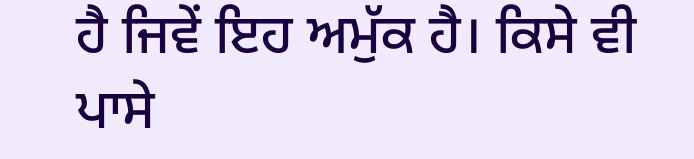ਹੈ ਜਿਵੇਂ ਇਹ ਅਮੁੱਕ ਹੈ। ਕਿਸੇ ਵੀ ਪਾਸੇ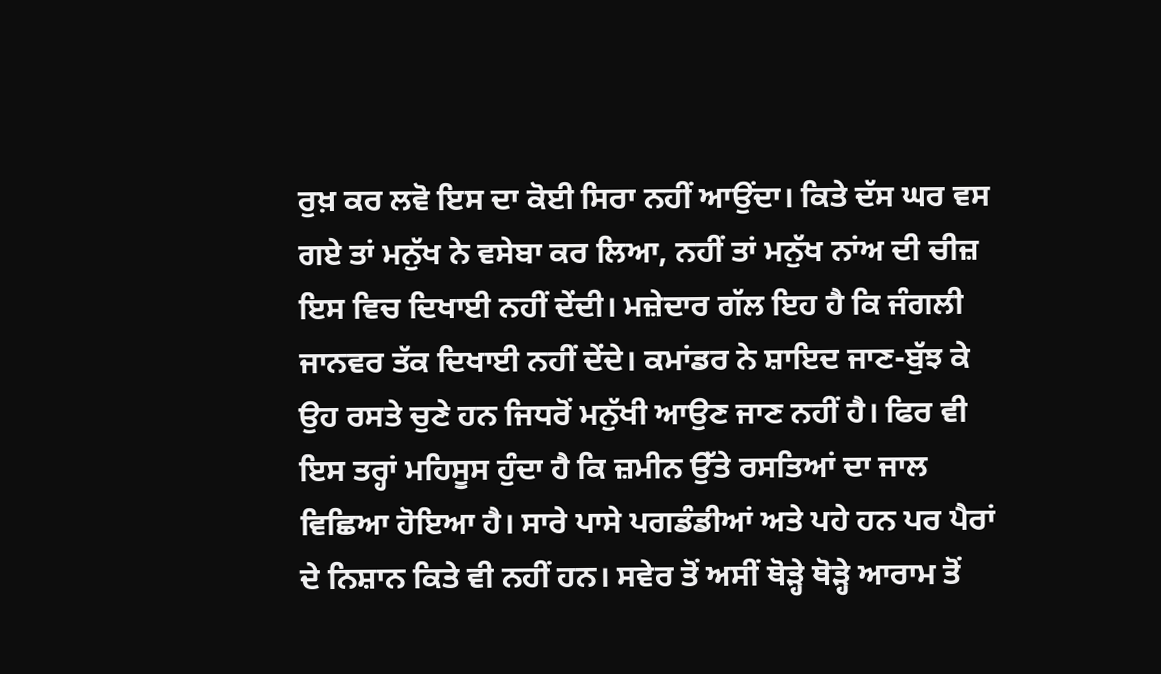ਰੁਖ਼ ਕਰ ਲਵੋ ਇਸ ਦਾ ਕੋਈ ਸਿਰਾ ਨਹੀਂ ਆਉਂਦਾ। ਕਿਤੇ ਦੱਸ ਘਰ ਵਸ ਗਏ ਤਾਂ ਮਨੁੱਖ ਨੇ ਵਸੇਬਾ ਕਰ ਲਿਆ, ਨਹੀਂ ਤਾਂ ਮਨੁੱਖ ਨਾਂਅ ਦੀ ਚੀਜ਼ ਇਸ ਵਿਚ ਦਿਖਾਈ ਨਹੀਂ ਦੇਂਦੀ। ਮਜ਼ੇਦਾਰ ਗੱਲ ਇਹ ਹੈ ਕਿ ਜੰਗਲੀ ਜਾਨਵਰ ਤੱਕ ਦਿਖਾਈ ਨਹੀਂ ਦੇਂਦੇ। ਕਮਾਂਡਰ ਨੇ ਸ਼ਾਇਦ ਜਾਣ-ਬੁੱਝ ਕੇ ਉਹ ਰਸਤੇ ਚੁਣੇ ਹਨ ਜਿਧਰੋਂ ਮਨੁੱਖੀ ਆਉਣ ਜਾਣ ਨਹੀਂ ਹੈ। ਫਿਰ ਵੀ ਇਸ ਤਰ੍ਹਾਂ ਮਹਿਸੂਸ ਹੁੰਦਾ ਹੈ ਕਿ ਜ਼ਮੀਨ ਉੱਤੇ ਰਸਤਿਆਂ ਦਾ ਜਾਲ ਵਿਛਿਆ ਹੋਇਆ ਹੈ। ਸਾਰੇ ਪਾਸੇ ਪਗਡੰਡੀਆਂ ਅਤੇ ਪਹੇ ਹਨ ਪਰ ਪੈਰਾਂ ਦੇ ਨਿਸ਼ਾਨ ਕਿਤੇ ਵੀ ਨਹੀਂ ਹਨ। ਸਵੇਰ ਤੋਂ ਅਸੀਂ ਥੋੜ੍ਹੇ ਥੋੜ੍ਹੇ ਆਰਾਮ ਤੋਂ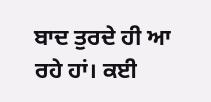ਬਾਦ ਤੁਰਦੇ ਹੀ ਆ ਰਹੇ ਹਾਂ। ਕਈ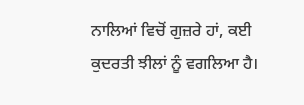ਨਾਲਿਆਂ ਵਿਚੋਂ ਗੁਜ਼ਰੇ ਹਾਂ, ਕਈ ਕੁਦਰਤੀ ਝੀਲਾਂ ਨੂੰ ਵਗਲਿਆ ਹੈ।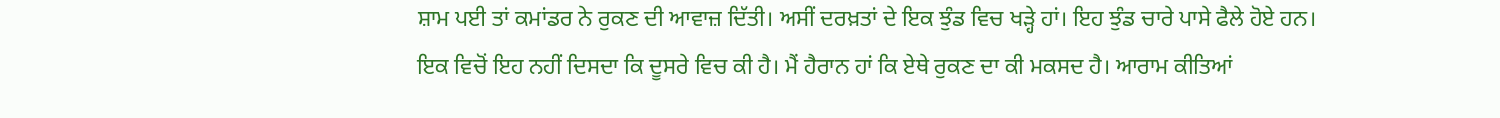ਸ਼ਾਮ ਪਈ ਤਾਂ ਕਮਾਂਡਰ ਨੇ ਰੁਕਣ ਦੀ ਆਵਾਜ਼ ਦਿੱਤੀ। ਅਸੀਂ ਦਰਖ਼ਤਾਂ ਦੇ ਇਕ ਝੁੰਡ ਵਿਚ ਖੜ੍ਹੇ ਹਾਂ। ਇਹ ਝੁੰਡ ਚਾਰੇ ਪਾਸੇ ਫੈਲੇ ਹੋਏ ਹਨ। ਇਕ ਵਿਚੋਂ ਇਹ ਨਹੀਂ ਦਿਸਦਾ ਕਿ ਦੂਸਰੇ ਵਿਚ ਕੀ ਹੈ। ਮੈਂ ਹੈਰਾਨ ਹਾਂ ਕਿ ਏਥੇ ਰੁਕਣ ਦਾ ਕੀ ਮਕਸਦ ਹੈ। ਆਰਾਮ ਕੀਤਿਆਂ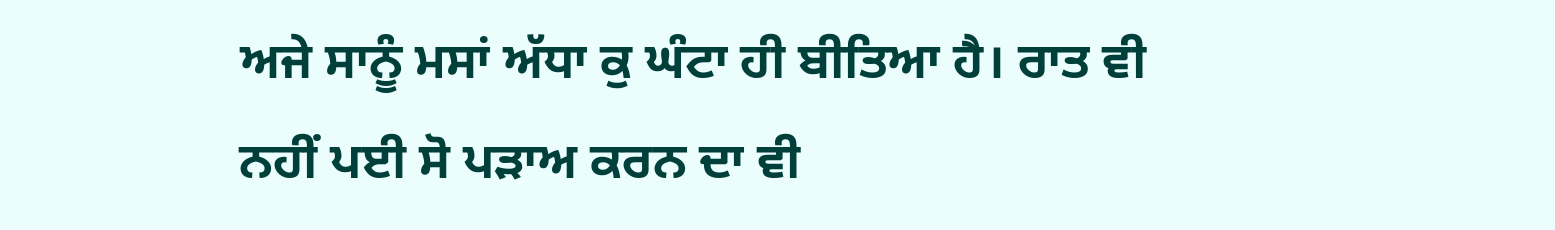ਅਜੇ ਸਾਨੂੰ ਮਸਾਂ ਅੱਧਾ ਕੁ ਘੰਟਾ ਹੀ ਬੀਤਿਆ ਹੈ। ਰਾਤ ਵੀ ਨਹੀਂ ਪਈ ਸੋ ਪੜਾਅ ਕਰਨ ਦਾ ਵੀ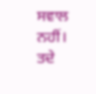ਸਵਾਲ ਨਹੀਂ। ਤਦੇ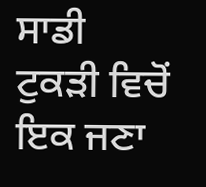ਸਾਡੀ ਟੁਕੜੀ ਵਿਚੋਂ ਇਕ ਜਣਾ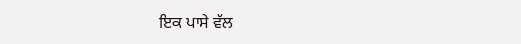ਇਕ ਪਾਸੇ ਵੱਲ